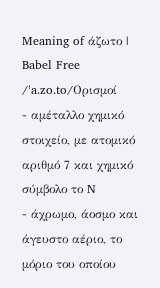Meaning of άζωτο | Babel Free
/ˈa.zo.to/Ορισμοί
- αμέταλλο χημικό στοιχείο, με ατομικό αριθμό 7 και χημικό σύμβολο το N
- άχρωμο, άοσμο και άγευστο αέριο, το μόριο του οποίου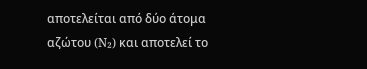αποτελείται από δύο άτομα αζώτου (N₂) και αποτελεί το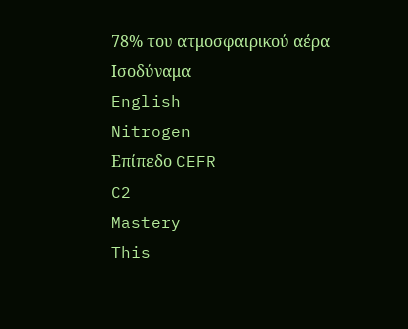78% του ατμοσφαιρικού αέρα
Ισοδύναμα
English
Nitrogen
Επίπεδο CEFR
C2
Mastery
This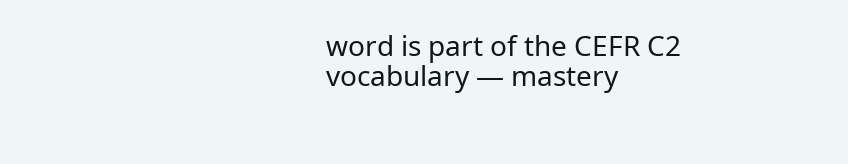word is part of the CEFR C2 vocabulary — mastery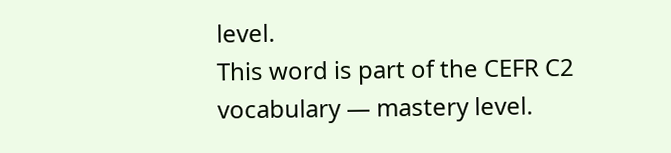level.
This word is part of the CEFR C2 vocabulary — mastery level.